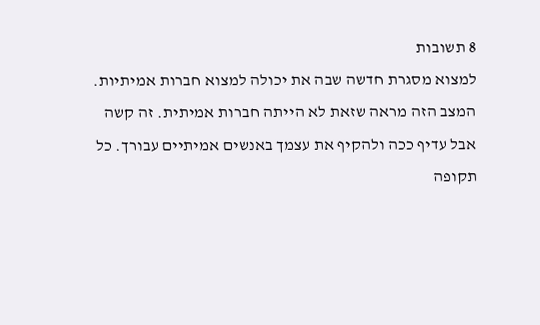8 תשובות
למצוא מסגרת חדשה שבה את יכולה למצוא חברות אמיתיות.
המצב הזה מראה שזאת לא הייתה חברות אמיתית. זה קשה אבל עדיף ככה ולהקיף את עצמך באנשים אמיתיים עבורך. כל תקופה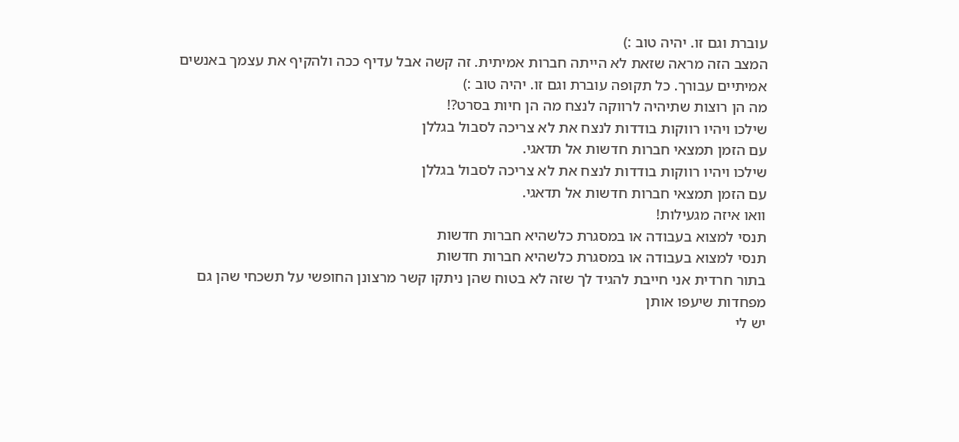עוברת וגם זו. יהיה טוב :)
המצב הזה מראה שזאת לא הייתה חברות אמיתית. זה קשה אבל עדיף ככה ולהקיף את עצמך באנשים אמיתיים עבורך. כל תקופה עוברת וגם זו. יהיה טוב :)
מה הן רוצות שתיהיה לרווקה לנצח מה הן חיות בסרט?!
שילכו ויהיו רווקות בודדות לנצח את לא צריכה לסבול בגללן
עם הזמן תמצאי חברות חדשות אל תדאגי.
שילכו ויהיו רווקות בודדות לנצח את לא צריכה לסבול בגללן
עם הזמן תמצאי חברות חדשות אל תדאגי.
וואו איזה מגעילות!
תנסי למצוא בעבודה או במסגרת כלשהיא חברות חדשות
תנסי למצוא בעבודה או במסגרת כלשהיא חברות חדשות
בתור חרדית אני חייבת להגיד לך שזה לא בטוח שהן ניתקו קשר מרצונן החופשי על תשכחי שהן גם מפחדות שיעפו אותן
יש לי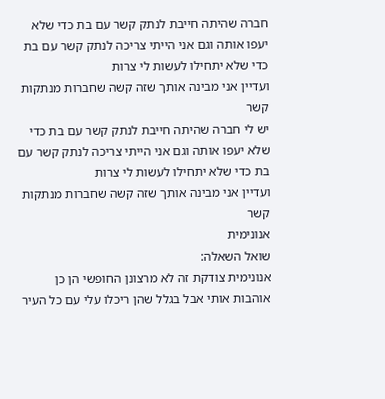חברה שהיתה חייבת לנתק קשר עם בת כדי שלא יעפו אותה וגם אני הייתי צריכה לנתק קשר עם בת כדי שלא יתחילו לעשות לי צרות
ועדיין אני מבינה אותך שזה קשה שחברות מנתקות קשר
יש לי חברה שהיתה חייבת לנתק קשר עם בת כדי שלא יעפו אותה וגם אני הייתי צריכה לנתק קשר עם בת כדי שלא יתחילו לעשות לי צרות
ועדיין אני מבינה אותך שזה קשה שחברות מנתקות קשר
אנונימית
שואל השאלה:
אנונימית צודקת זה לא מרצונן החופשי הן כן אוהבות אותי אבל בגלל שהן ריכלו עלי עם כל העיר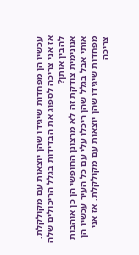עכשיו הן מפחדות שיגידו שהן יוצאות עם מקולקלת. אז אני צריכה לספוג את הבדידות בגלל הריכולים שלה להבין אותן?
אנונימית צודקת זה לא מרצונן החופשי הן כן אוהבות אותי אבל בגלל שהן ריכלו עלי עם כל העיר עכשיו הן מפחדות שיגידו שהן יוצאות עם מקולקלת. אז אני צריכה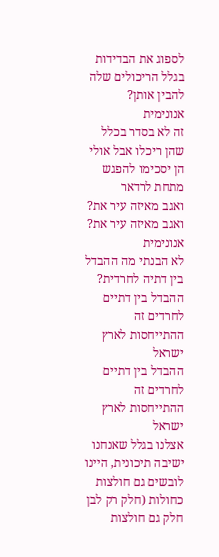לספוג את הבדידות בגלל הריכולים שלה להבין אותן?
אנונימית
זה לא בסדר בכלל שהן ריכלו אבל אולי הן יסכימו להפגש מתחת לרדאר
ואגב מאיזה עיר את?
ואגב מאיזה עיר את?
אנונימית
לא הבנתי מה ההבדל בין דתיה לחרדית?
ההבדל בין דתיים לחרדים זה ההתייחסות לארץ ישראל
ההבדל בין דתיים לחרדים זה ההתייחסות לארץ ישראל
אצלנו בגלל שאנחנו ישיבה תיכונית, היינו לובשים גם חולצות כחולות (חלק רק לבן חלק גם חולצות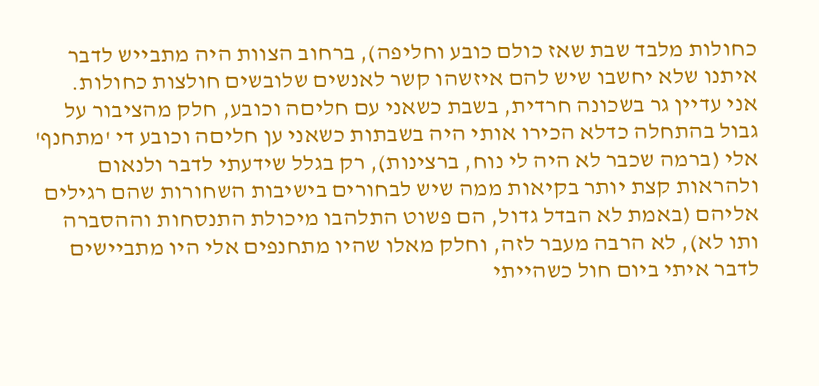כחולות מלבד שבת שאז כולם כובע וחליפה), ברחוב הצוות היה מתבייש לדבר איתנו שלא יחשבו שיש להם איזשהו קשר לאנשים שלובשים חולצות כחולות.
אני עדיין גר בשכונה חרדית, בשבת כשאני עם חליםה וכובע, חלק מהציבור על גבול בהתחלה כדלא הכירו אותי היה בשבתות כשאני ען חליםה וכובע די 'מתחנף' אלי (ברמה שכבר לא היה לי נוח, ברצינות), רק בגלל שידעתי לדבר ולנאום ולהראות קצת יותר בקיאות ממה שיש לבחורים בישיבות השחורות שהם רגילים אליהם (באמת לא הבדל גדול, הם פשוט התלהבו מיכולת התנסחות וההסברה ותו לא), לא הרבה מעבר לזה, וחלק מאלו שהיו מתחנפים אלי היו מתביישים לדבר איתי ביום חול כשהייתי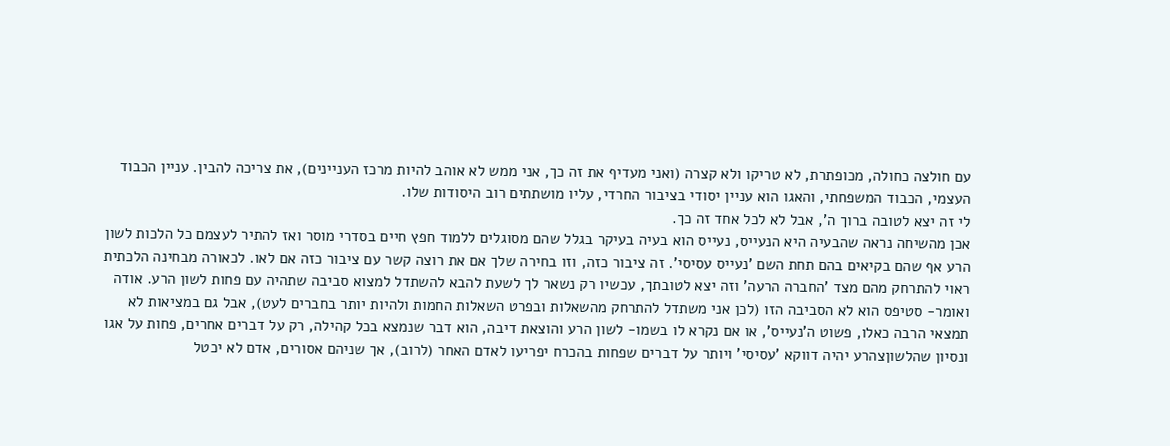עם חולצה כחולה, מכופתרת, לא טריקו ולא קצרה (ואני מעדיף את זה כך, אני ממש לא אוהב להיות מרכז העניינים), את צריכה להבין. עניין הכבוד העצמי, הכבוד המשפחתי, והאגו הוא עניין יסודי בציבור החרדי, עליו מושתתים רוב היסודות שלו.
לי זה יצא לטובה ברוך ה', אבל לא לכל אחד זה כך.
אכן מהשיחה נראה שהבעיה היא הנעייס, נעייס הוא בעיה בעיקר בגלל שהם מסוגלים ללמוד חפץ חיים בסדרי מוסר ואז להתיר לעצמם כל הלכות לשון הרע אף שהם בקיאים בהם תחת השם 'נעייס עסיסי'. זה ציבור כזה, וזו בחירה שלך אם את רוצה קשר עם ציבור כזה אם לאו. לכאורה מבחינה הלכתית ראוי להתרחק מהם מצד 'החברה הרעה' וזה יצא לטובתך, עכשיו רק נשאר לך לשעת להבא להשתדל למצוא סביבה שתהיה עם פחות לשון הרע. אודה ואומר- סטיפס הוא לא הסביבה הזו (לכן אני משתדל להתרחק מהשאלות ובפרט השאלות החמות ולהיות יותר בחברים לעט), אבל גם במציאות לא תמצאי הרבה כאלו, פשוט ה'נעייס', או אם נקרא לו בשמו- לשון הרע והוצאת דיבה, הוא דבר שנמצא בכל קהילה, רק על דברים אחרים, פחות על אגו ונסיון שהלשוןצהרע יהיה דווקא 'עסיסי' ויותר על דברים שפחות בהכרח יפריעו לאדם האחר (לרוב), אך שניהם אסורים, אדם לא יכטל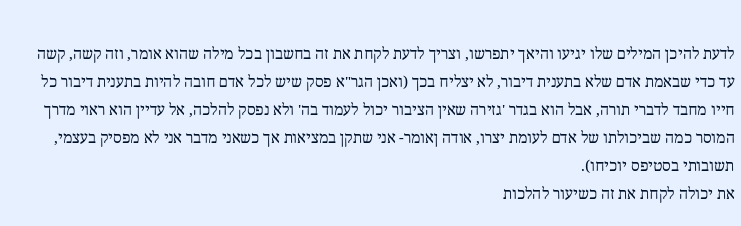לדעת להיכן המילים שלו יגיעו והיאך יתפרשו, וצריך לדעת לקחת את זה בחשבון בכל מילה שהוא אומר, וזה קשה, קשה עד כדי שבאמת אדם שלא בתענית דיבור, לא יצליח בכך (ואכן הגר"א פסק שיש לכל אדם חובה להיות בתענית דיבור כל חייו מחבד לדברי תורה, אבל הוא בגדר 'גזירה שאין הציבור יכול לעמוד בה' ולא נפסק להלכה, אל עדיין הוא ראוי מדרך המוסר כמה שביכולתו של אדם לעומת יצרו, אודה ןאומר- אני שתקן במציאות אך כשאני מדבר אני לא מפסיק בעצמי, תשובותי בסטיפס יוכיחו).
את יכולה לקחת את זה כשיעור להלכות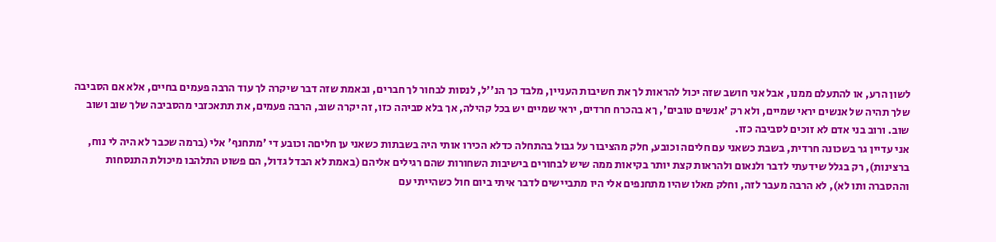לשון הרע, או להתעלם ממנו, אבל אני חושב שזה יכול להראות לך את חשיבות העניין, מלבד כך הנ''ל, לנסות לבחור לך חברים, ובאמת שזה דבר שיקרה לך עוד הרבה פעמים בחיים, אלא אם הסביבה שלך תהיה של אנשים יראי שמיים, ולא רק 'אנשים טובים', ךא בהכרח חרדים, יראי שמיים יש בכל קהילה, אך בלא סביהה כזו, זה יקרה שוב, הרבה פעמים, את תתאכזבי מהסביבה שלך שוב ושוב שוב. ורוב בני אדם לא זוכים לסביבה כזו.
אני עדיין גר בשכונה חרדית, בשבת כשאני עם חליםה וכובע, חלק מהציבור על גבול בהתחלה כדלא הכירו אותי היה בשבתות כשאני ען חליםה וכובע די 'מתחנף' אלי (ברמה שכבר לא היה לי נוח, ברצינות), רק בגלל שידעתי לדבר ולנאום ולהראות קצת יותר בקיאות ממה שיש לבחורים בישיבות השחורות שהם רגילים אליהם (באמת לא הבדל גדול, הם פשוט התלהבו מיכולת התנסחות וההסברה ותו לא), לא הרבה מעבר לזה, וחלק מאלו שהיו מתחנפים אלי היו מתביישים לדבר איתי ביום חול כשהייתי עם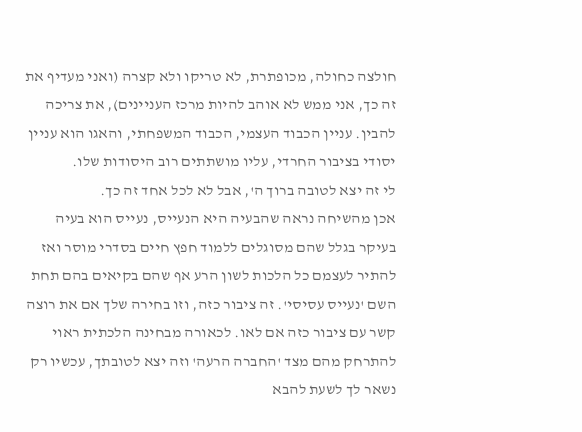חולצה כחולה, מכופתרת, לא טריקו ולא קצרה (ואני מעדיף את זה כך, אני ממש לא אוהב להיות מרכז העניינים), את צריכה להבין. עניין הכבוד העצמי, הכבוד המשפחתי, והאגו הוא עניין יסודי בציבור החרדי, עליו מושתתים רוב היסודות שלו.
לי זה יצא לטובה ברוך ה', אבל לא לכל אחד זה כך.
אכן מהשיחה נראה שהבעיה היא הנעייס, נעייס הוא בעיה בעיקר בגלל שהם מסוגלים ללמוד חפץ חיים בסדרי מוסר ואז להתיר לעצמם כל הלכות לשון הרע אף שהם בקיאים בהם תחת השם 'נעייס עסיסי'. זה ציבור כזה, וזו בחירה שלך אם את רוצה קשר עם ציבור כזה אם לאו. לכאורה מבחינה הלכתית ראוי להתרחק מהם מצד 'החברה הרעה' וזה יצא לטובתך, עכשיו רק נשאר לך לשעת להבא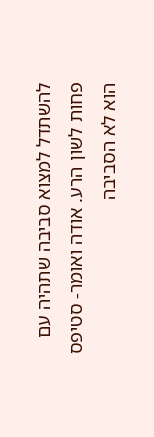להשתדל למצוא סביבה שתהיה עם פחות לשון הרע. אודה ואומר- סטיפס הוא לא הסביבה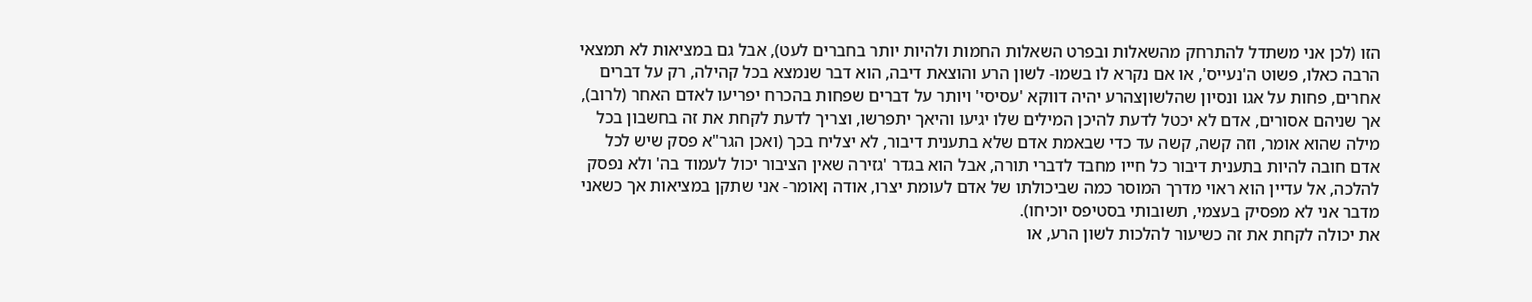הזו (לכן אני משתדל להתרחק מהשאלות ובפרט השאלות החמות ולהיות יותר בחברים לעט), אבל גם במציאות לא תמצאי הרבה כאלו, פשוט ה'נעייס', או אם נקרא לו בשמו- לשון הרע והוצאת דיבה, הוא דבר שנמצא בכל קהילה, רק על דברים אחרים, פחות על אגו ונסיון שהלשוןצהרע יהיה דווקא 'עסיסי' ויותר על דברים שפחות בהכרח יפריעו לאדם האחר (לרוב), אך שניהם אסורים, אדם לא יכטל לדעת להיכן המילים שלו יגיעו והיאך יתפרשו, וצריך לדעת לקחת את זה בחשבון בכל מילה שהוא אומר, וזה קשה, קשה עד כדי שבאמת אדם שלא בתענית דיבור, לא יצליח בכך (ואכן הגר"א פסק שיש לכל אדם חובה להיות בתענית דיבור כל חייו מחבד לדברי תורה, אבל הוא בגדר 'גזירה שאין הציבור יכול לעמוד בה' ולא נפסק להלכה, אל עדיין הוא ראוי מדרך המוסר כמה שביכולתו של אדם לעומת יצרו, אודה ןאומר- אני שתקן במציאות אך כשאני מדבר אני לא מפסיק בעצמי, תשובותי בסטיפס יוכיחו).
את יכולה לקחת את זה כשיעור להלכות לשון הרע, או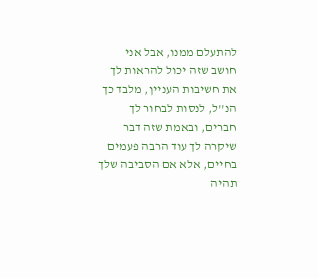להתעלם ממנו, אבל אני חושב שזה יכול להראות לך את חשיבות העניין, מלבד כך הנ''ל, לנסות לבחור לך חברים, ובאמת שזה דבר שיקרה לך עוד הרבה פעמים בחיים, אלא אם הסביבה שלך תהיה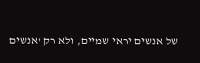של אנשים יראי שמיים, ולא רק 'אנשים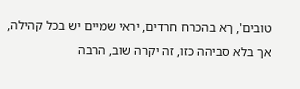טובים', ךא בהכרח חרדים, יראי שמיים יש בכל קהילה, אך בלא סביהה כזו, זה יקרה שוב, הרבה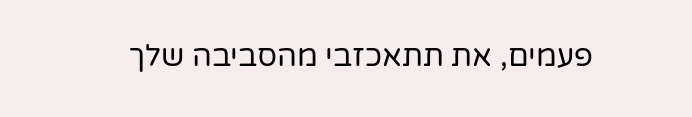פעמים, את תתאכזבי מהסביבה שלך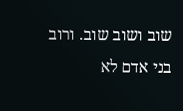שוב ושוב שוב. ורוב בני אדם לא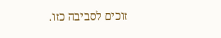זוכים לסביבה כזו.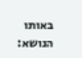באותו הנושא: